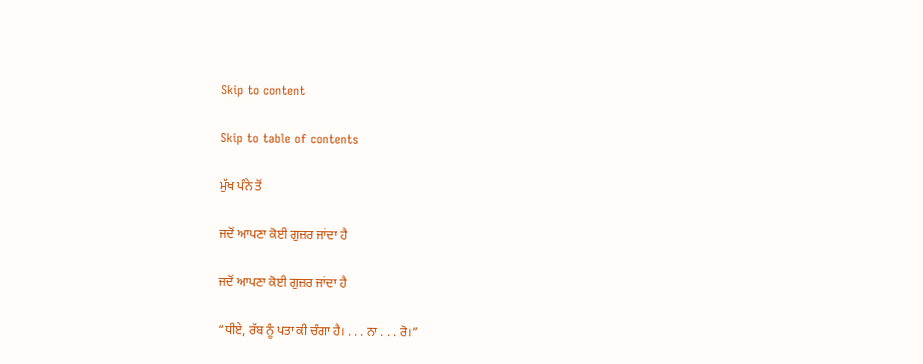Skip to content

Skip to table of contents

ਮੁੱਖ ਪੰਨੇ ਤੋਂ

ਜਦੋਂ ਆਪਣਾ ਕੋਈ ਗੁਜ਼ਰ ਜਾਂਦਾ ਹੈ

ਜਦੋਂ ਆਪਣਾ ਕੋਈ ਗੁਜ਼ਰ ਜਾਂਦਾ ਹੈ

“ਧੀਏ, ਰੱਬ ਨੂੰ ਪਤਾ ਕੀ ਚੰਗਾ ਹੈ। . . . ਨਾ . . . ਰੋ।”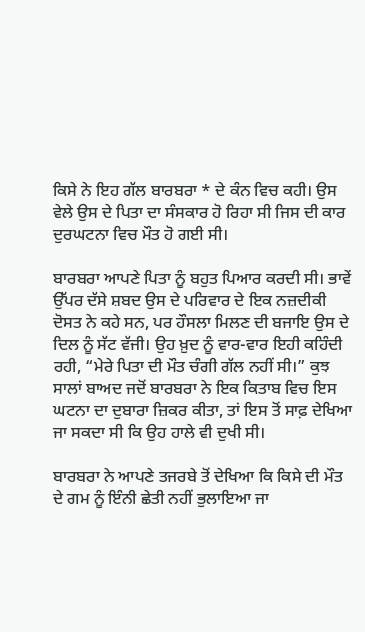ਕਿਸੇ ਨੇ ਇਹ ਗੱਲ ਬਾਰਬਰਾ * ਦੇ ਕੰਨ ਵਿਚ ਕਹੀ। ਉਸ ਵੇਲੇ ਉਸ ਦੇ ਪਿਤਾ ਦਾ ਸੰਸਕਾਰ ਹੋ ਰਿਹਾ ਸੀ ਜਿਸ ਦੀ ਕਾਰ ਦੁਰਘਟਨਾ ਵਿਚ ਮੌਤ ਹੋ ਗਈ ਸੀ।

ਬਾਰਬਰਾ ਆਪਣੇ ਪਿਤਾ ਨੂੰ ਬਹੁਤ ਪਿਆਰ ਕਰਦੀ ਸੀ। ਭਾਵੇਂ ਉੱਪਰ ਦੱਸੇ ਸ਼ਬਦ ਉਸ ਦੇ ਪਰਿਵਾਰ ਦੇ ਇਕ ਨਜ਼ਦੀਕੀ ਦੋਸਤ ਨੇ ਕਹੇ ਸਨ, ਪਰ ਹੌਸਲਾ ਮਿਲਣ ਦੀ ਬਜਾਇ ਉਸ ਦੇ ਦਿਲ ਨੂੰ ਸੱਟ ਵੱਜੀ। ਉਹ ਖ਼ੁਦ ਨੂੰ ਵਾਰ-ਵਾਰ ਇਹੀ ਕਹਿੰਦੀ ਰਹੀ, “ਮੇਰੇ ਪਿਤਾ ਦੀ ਮੌਤ ਚੰਗੀ ਗੱਲ ਨਹੀਂ ਸੀ।” ਕੁਝ ਸਾਲਾਂ ਬਾਅਦ ਜਦੋਂ ਬਾਰਬਰਾ ਨੇ ਇਕ ਕਿਤਾਬ ਵਿਚ ਇਸ ਘਟਨਾ ਦਾ ਦੁਬਾਰਾ ਜ਼ਿਕਰ ਕੀਤਾ, ਤਾਂ ਇਸ ਤੋਂ ਸਾਫ਼ ਦੇਖਿਆ ਜਾ ਸਕਦਾ ਸੀ ਕਿ ਉਹ ਹਾਲੇ ਵੀ ਦੁਖੀ ਸੀ।

ਬਾਰਬਰਾ ਨੇ ਆਪਣੇ ਤਜਰਬੇ ਤੋਂ ਦੇਖਿਆ ਕਿ ਕਿਸੇ ਦੀ ਮੌਤ ਦੇ ਗਮ ਨੂੰ ਇੰਨੀ ਛੇਤੀ ਨਹੀਂ ਭੁਲਾਇਆ ਜਾ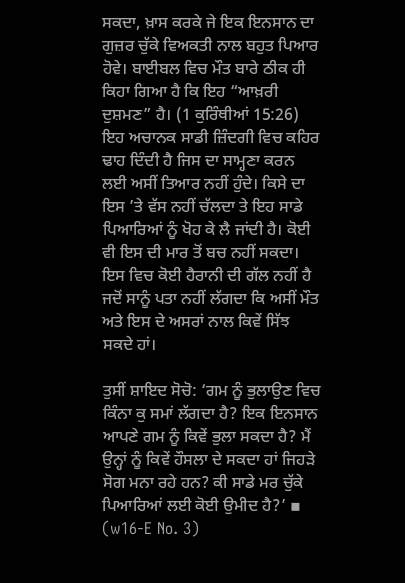ਸਕਦਾ, ਖ਼ਾਸ ਕਰਕੇ ਜੇ ਇਕ ਇਨਸਾਨ ਦਾ ਗੁਜ਼ਰ ਚੁੱਕੇ ਵਿਅਕਤੀ ਨਾਲ ਬਹੁਤ ਪਿਆਰ ਹੋਵੇ। ਬਾਈਬਲ ਵਿਚ ਮੌਤ ਬਾਰੇ ਠੀਕ ਹੀ ਕਿਹਾ ਗਿਆ ਹੈ ਕਿ ਇਹ “ਆਖ਼ਰੀ ਦੁਸ਼ਮਣ” ਹੈ। (1 ਕੁਰਿੰਥੀਆਂ 15:26) ਇਹ ਅਚਾਨਕ ਸਾਡੀ ਜ਼ਿੰਦਗੀ ਵਿਚ ਕਹਿਰ ਢਾਹ ਦਿੰਦੀ ਹੈ ਜਿਸ ਦਾ ਸਾਮ੍ਹਣਾ ਕਰਨ ਲਈ ਅਸੀਂ ਤਿਆਰ ਨਹੀਂ ਹੁੰਦੇ। ਕਿਸੇ ਦਾ ਇਸ ’ਤੇ ਵੱਸ ਨਹੀਂ ਚੱਲਦਾ ਤੇ ਇਹ ਸਾਡੇ ਪਿਆਰਿਆਂ ਨੂੰ ਖੋਹ ਕੇ ਲੈ ਜਾਂਦੀ ਹੈ। ਕੋਈ ਵੀ ਇਸ ਦੀ ਮਾਰ ਤੋਂ ਬਚ ਨਹੀਂ ਸਕਦਾ। ਇਸ ਵਿਚ ਕੋਈ ਹੈਰਾਨੀ ਦੀ ਗੱਲ ਨਹੀਂ ਹੈ ਜਦੋਂ ਸਾਨੂੰ ਪਤਾ ਨਹੀਂ ਲੱਗਦਾ ਕਿ ਅਸੀਂ ਮੌਤ ਅਤੇ ਇਸ ਦੇ ਅਸਰਾਂ ਨਾਲ ਕਿਵੇਂ ਸਿੱਝ ਸਕਦੇ ਹਾਂ।

ਤੁਸੀਂ ਸ਼ਾਇਦ ਸੋਚੋ: ‘ਗਮ ਨੂੰ ਭੁਲਾਉਣ ਵਿਚ ਕਿੰਨਾ ਕੁ ਸਮਾਂ ਲੱਗਦਾ ਹੈ? ਇਕ ਇਨਸਾਨ ਆਪਣੇ ਗਮ ਨੂੰ ਕਿਵੇਂ ਭੁਲਾ ਸਕਦਾ ਹੈ? ਮੈਂ ਉਨ੍ਹਾਂ ਨੂੰ ਕਿਵੇਂ ਹੌਸਲਾ ਦੇ ਸਕਦਾ ਹਾਂ ਜਿਹੜੇ ਸੋਗ ਮਨਾ ਰਹੇ ਹਨ? ਕੀ ਸਾਡੇ ਮਰ ਚੁੱਕੇ ਪਿਆਰਿਆਂ ਲਈ ਕੋਈ ਉਮੀਦ ਹੈ?’ ▪ (w16-E No. 3)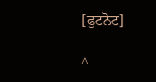[ਫੁਟਨੋਟ]

^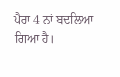ਪੈਰਾ 4 ਨਾਂ ਬਦਲਿਆ ਗਿਆ ਹੈ।